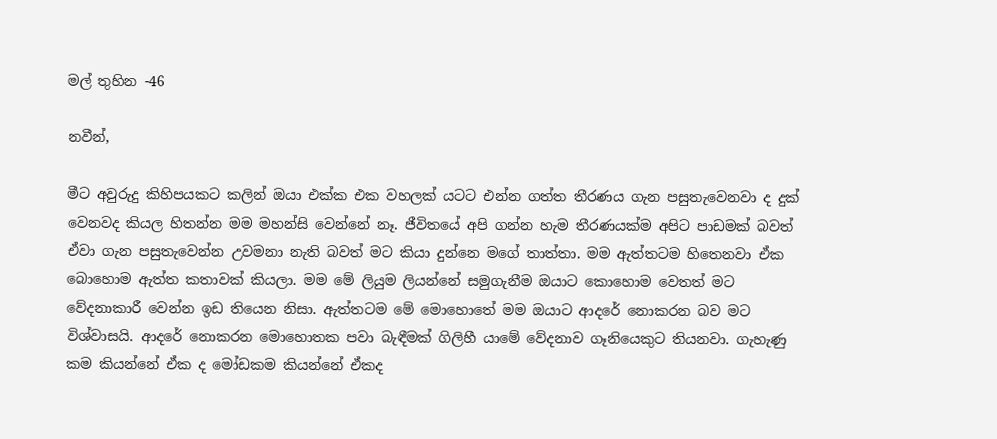මල් තුහින -46

නවීන්,

මීට අවුරුදු කිහිපයකට කලින් ඔයා එක්ක එක වහලක් යටට එන්න ගත්ත තීරණය ගැන පසුතැවෙනවා ද දුක් වෙනවද කියල හිතන්න මම මහන්සි වෙන්නේ නෑ. ජීවිතයේ අපි ගන්න හැම තීරණයක්ම අපිට පාඩමක් බවත් ඒවා ගැන පසුතැවෙන්න උවමනා නැති බවත් මට කියා දුන්නෙ මගේ තාත්තා. මම ඇත්තටම හිතෙනවා ඒක බොහොම ඇත්ත කතාවක් කියලා. මම මේ ලියුම ලියන්නේ සමුගැනීම ඔයාට කොහොම වෙතත් මට වේදනාකාරී වෙන්න ඉඩ තියෙන නිසා. ඇත්තටම මේ මොහොතේ මම ඔයාට ආදරේ නොකරන බව මට විශ්වාසයි. ආදරේ නොකරන මොහොතක පවා බැඳීමක් ගිලිහී යාමේ වේදනාව ගෑනියෙකුට තියනවා. ගැහැණු කම කියන්නේ ඒක ද මෝඩකම කියන්නේ ඒකද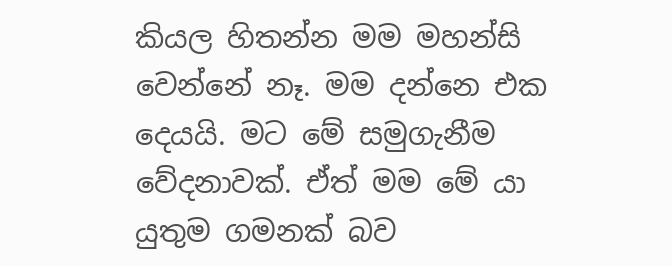කියල හිතන්න මම මහන්සි වෙන්නේ නෑ. මම දන්නෙ එක දෙයයි. මට මේ සමුගැනීම වේදනාවක්. ඒත් මම මේ යා යුතුම ගමනක් බව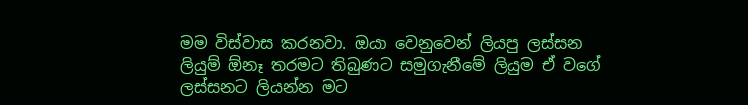මම විස්වාස කරනවා. ඔයා වෙනුවෙන් ලියපු ලස්සන ලියුම් ඕනෑ තරමට තිබුණට සමුගැනීමේ ලියුම ඒ වගේ ලස්සනට ලියන්න මට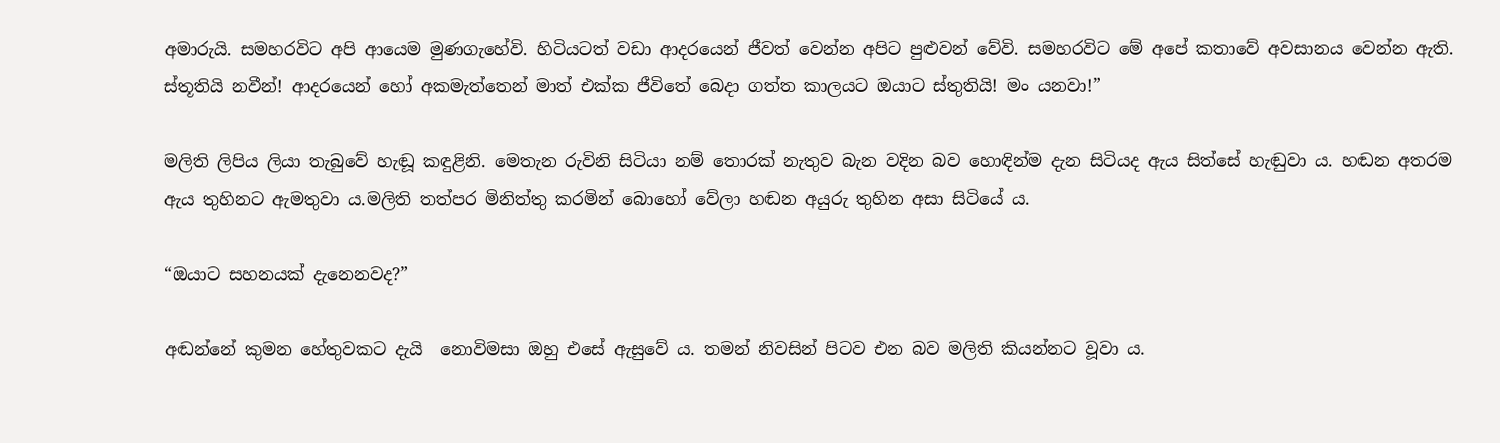අමාරුයි. සමහරවිට අපි ආයෙම මුණගැහේවි. හිටියටත් වඩා ආදරයෙන් ජීවත් වෙන්න අපිට පුළුවන් වේවි. සමහරවිට මේ අපේ කතාවේ අවසානය වෙන්න ඇති. ස්තූතියි නවීන්! ආදරයෙන් හෝ අකමැත්තෙන් මාත් එක්ක ජීවිතේ බෙදා ගත්ත කාලයට ඔයාට ස්තුතියි! මං යනවා!”

මලිති ලිපිය ලියා තැබුවේ හැඬූ කඳුළිනි. මෙතැන රුවිනි සිටියා නම් තොරක් නැතුව බැන වදින බව හොඳින්ම දැන සිටියද ඇය සිත්සේ හැඬුවා ය. හඬන අතරම ඇය තුහිනට ඇමතුවා ය.මලිති තත්පර මිනිත්තු කරමින් බොහෝ වේලා හඬන අයුරු තුහින අසා සිටියේ ය.

“ඔයාට සහනයක් දැනෙනවද?”

අඬන්නේ කුමන හේතුවකට දැයි  නොවිමසා ඔහු එසේ ඇසුවේ ය. තමන් නිවසින් පිටව එන බව මලිති කියන්නට වූවා ය.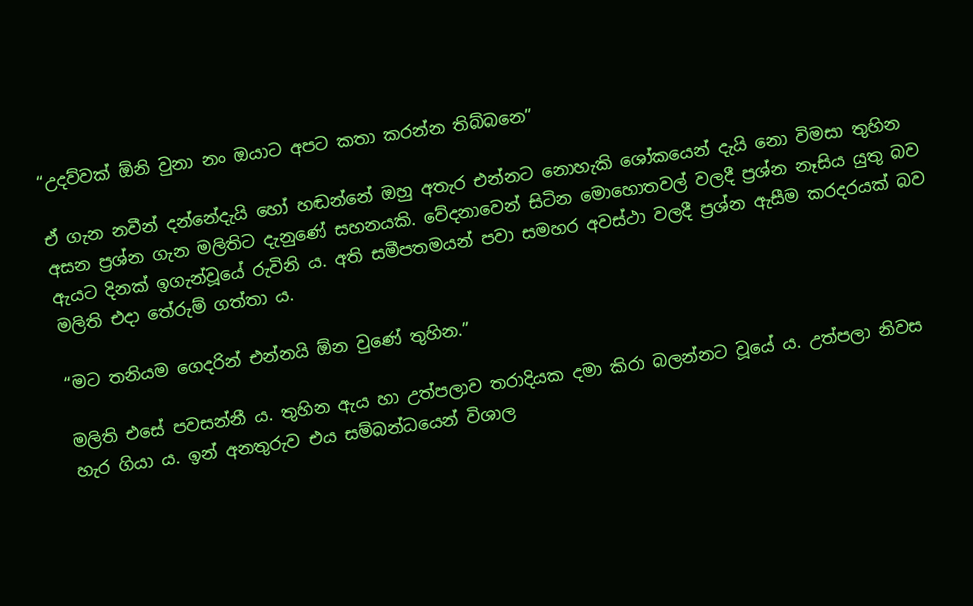“උදව්වක් ඕනි වුනා නං ඔයාට අපට කතා කරන්න තිබ්බනෙ”

ඒ ගැන නවීන් දන්නේදැයි හෝ හඬන්නේ ඔහු අතැර එන්නට නොහැකි ශෝකයෙන් දැයි නො විමසා තුහින අසන ප්‍රශ්න ගැන මලිතිට දැනුණේ සහනයකි. වේදනාවෙන් සිටින මොහොතවල් වලදී ප්‍රශ්න නෑසිය යුතු බව ඇයට දිනක් ඉගැන්වූයේ රුවිනි ය. අති සමීපතමයන් පවා සමහර අවස්ථා වලදී ප්‍රශ්න ඇසීම කරදරයක් බව මලිති එදා තේරුම් ගත්තා ය.

“මට තනියම ගෙදරින් එන්නයි ඕන වුණේ තුහින.”

මලිති එසේ පවසන්නී ය. තුහින ඇය හා උත්පලාව තරාදියක දමා කිරා බලන්නට වූයේ ය. උත්පලා නිවස හැර ගියා ය. ඉන් අනතුරුව එය සම්බන්ධයෙන් විශාල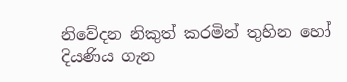නිවේදන නිකුත් කරමින් තුහින හෝ දියණිය ගැන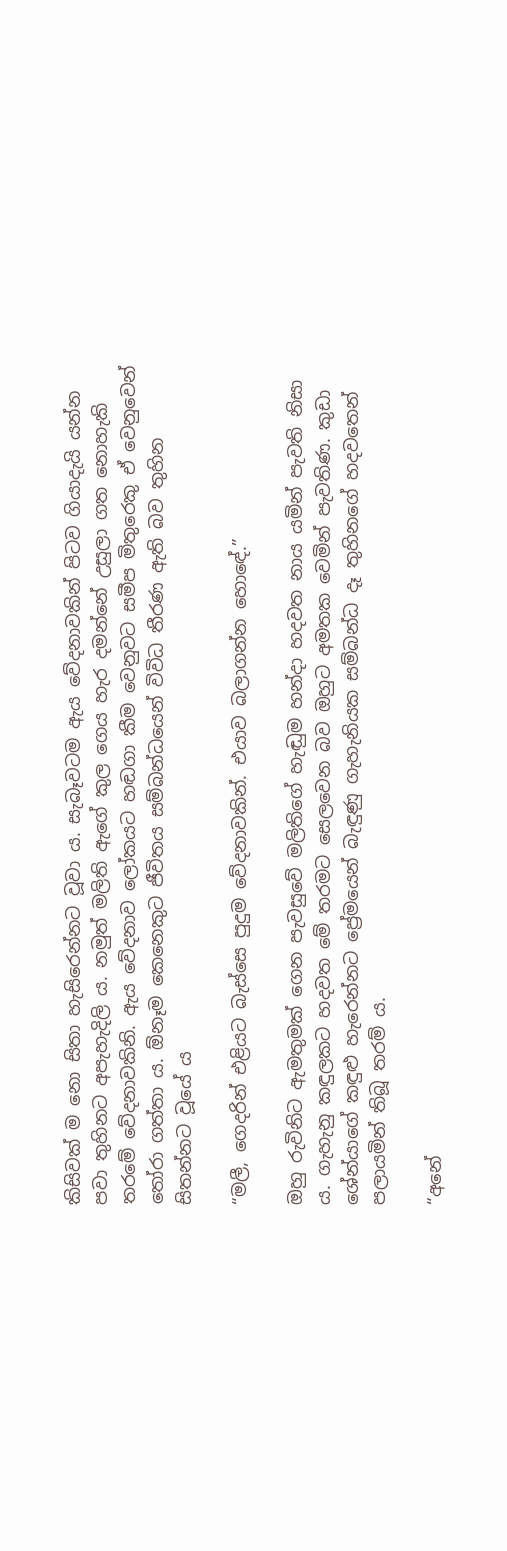කිසිවක් ම නො සිතා හැසිරෙන්නට වූවා ය. සැබෑවටම ඇය වේදනාවකින් පිටව ගියාදැයි යන්න පවා තුහිනට අපැහැදිලි ය. නමුත් මලිති ඇගේ කුල ගෙය හැර දමන්නේ උසුලා ගත නොහැකි තරමේ වේදනාවකිනි. ඇය වේදනාව ලෝකයට හඬගා කීම වෙනුවට සමීප මිතුරෙකු ඒ වෙනුවෙන් තෝරා ගත්තා ය. ඕනෑම කෙනෙකුට ජීවිතය සම්බන්ධයෙන් විවිධ තීරණ ඇති බව තුහින සිතන්නට වූයේ ය

“මලී, ගෙදරින් එළියට බැස්සෙ පුදුම වේදනාවකින්. එයාව බලාගන්න හොඳේ.”

ඔහු රුවිනිට ඇමතුමක් ගෙන පැවසුවේ මලිතිගේ හැඬුම හන්දා හදවත නාය යමින් පැවති නිසා ය. ගැහැනු කඳුලකට හදවත මේ තරමට සෙලවෙන බව ඔහුට අමතක වෙමින් පැවතිණ. කුඩා ශේන්යාගේ කඳුළු හැරෙන්නට ප්‍රේමයෙන් බැඳුණු ගැහැනියක සම්බන්ධ දෑ තුහිනගේ හදවතෙන් පලායමින් තිබූ තරම් ය.

“අනේ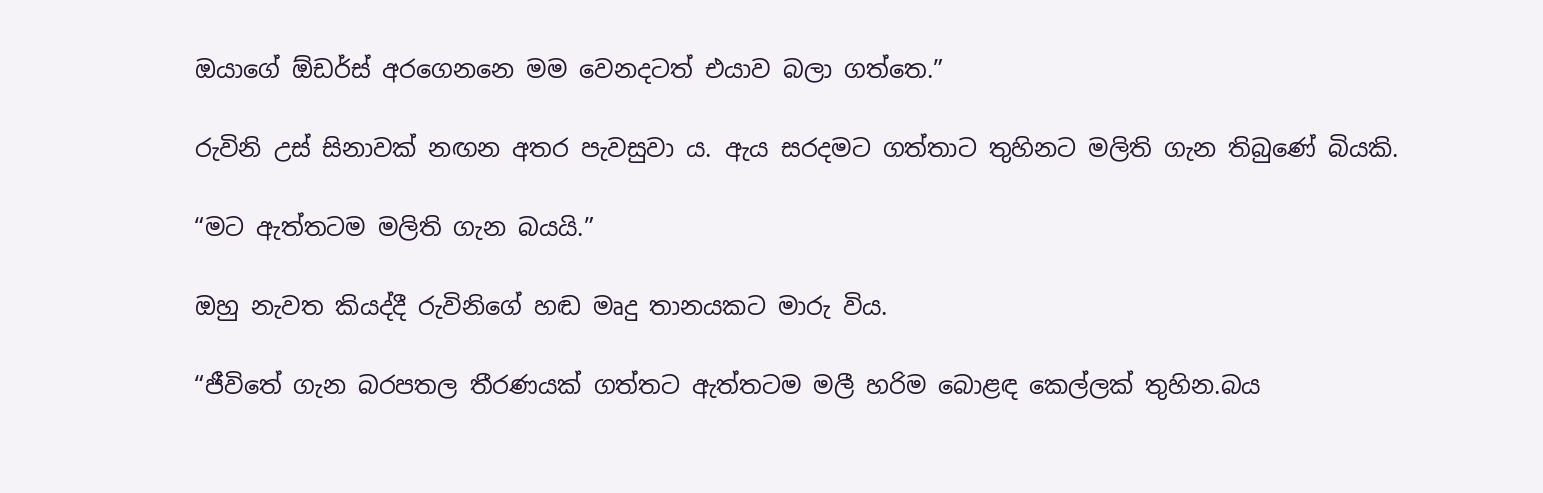ඔයාගේ ඕඩර්ස් අරගෙනනෙ මම වෙනදටත් එයාව බලා ගත්තෙ.”

රුවිනි උස් සිනාවක් නඟන අතර පැවසුවා ය. ඇය සරදමට ගත්තාට තුහිනට මලිති ගැන තිබුණේ බියකි.

“මට ඇත්තටම මලිති ගැන බයයි.”

ඔහු නැවත කියද්දී රුවිනිගේ හඬ මෘදු තානයකට මාරු විය.

“ජීවිතේ ගැන බරපතල තීරණයක් ගත්තට ඇත්තටම මලී හරිම බොළඳ කෙල්ලක් තුහින.බය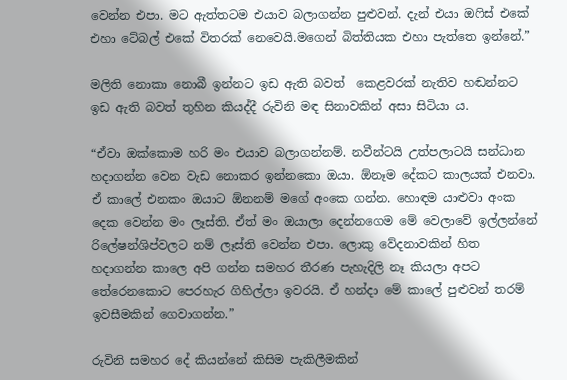වෙන්න එපා. මට ඇත්තටම එයාව බලාගන්න පුළුවන්. දැන් එයා ඔෆිස් එකේ එහා ටේබල් එකේ විතරක් නෙවෙයි.මගෙන් බිත්තියක එහා පැත්තෙ ඉන්නේ.”

මලිති නොකා නොබී ඉන්නට ඉඩ ඇති බවත්  කෙළවරක් නැතිව හඬන්නට ඉඩ ඇති බවත් තුහින කියද්දී රුවිනි මඳ සිනාවකින් අසා සිටියා ය.

“ඒවා ඔක්කොම හරි මං එයාව බලාගන්නම්. නවීන්ටයි උත්පලාටයි සන්ධාන හදාගන්න වෙන වැඩ නොකර ඉන්නකො ඔයා. ඕනෑම දේකට කාලයක් එනවා. ඒ කාලේ එනකං ඔයාට ඕනනම් මගේ අංකෙ ගන්න. හොඳම යාළුවා අංක දෙක වෙන්න මං ලෑස්ති. ඒත් මං ඔයාලා දෙන්නගෙම මේ වෙලාවේ ඉල්ලන්නේ රිලේෂන්ශිප්වලට නම් ලෑස්ති වෙන්න එපා. ලොකු වේදනාවකින් හිත හදාගන්න කාලෙ අපි ගන්න සමහර තීරණ පැහැදිලි නෑ කියලා අපට  තේරෙනකොට පෙරහැර ගිහිල්ලා ඉවරයි. ඒ හන්දා මේ කාලේ පුළුවන් තරම් ඉවසීමකින් ගෙවාගන්න.”

රුවිනි සමහර දේ කියන්නේ කිසිම පැකිලීමකින්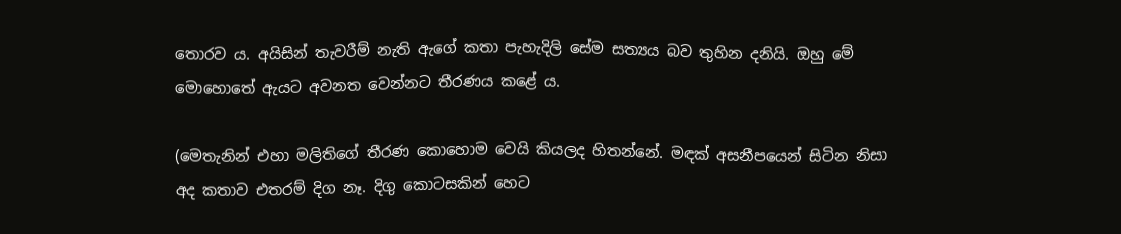තොරව ය. අයිසින් තැවරීම් නැති ඇගේ කතා පැහැදිලි සේම සත්‍යය බව තුහින දනියි. ඔහු මේ මොහොතේ ඇයට අවනත වෙන්නට තීරණය කළේ ය.

(මෙතැනින් එහා මලිතිගේ තීරණ කොහොම වෙයි කියලද හිතන්නේ. මඳක් අසනීපයෙන් සිටින නිසා අද කතාව එතරම් දිග නෑ. දිගු කොටසකින් හෙට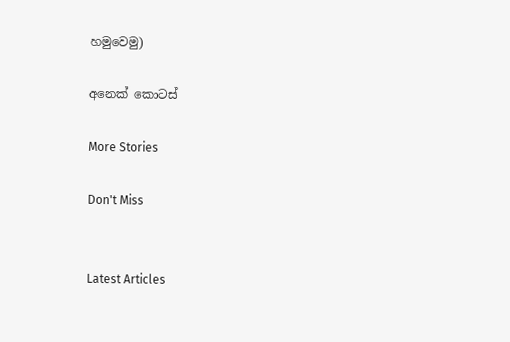හමුවෙමු)

අනෙක් කොටස්

More Stories

Don't Miss


Latest Articles